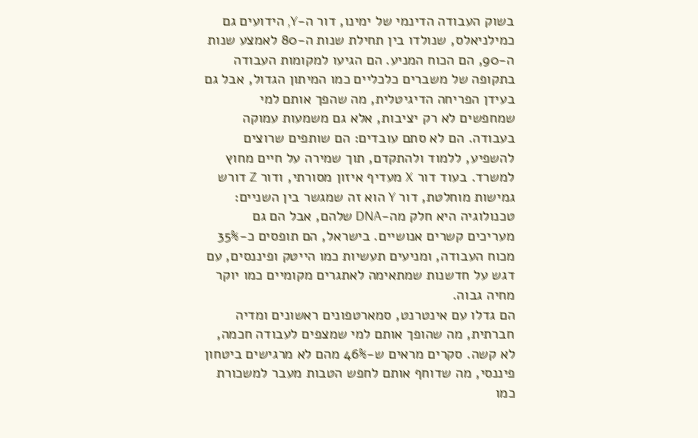בשוק העבודה הדינמי של ימינו, דור ה-Y, הידועים גם כמילניאלס, שנולדו בין תחילת שנות ה-80 לאמצע שנות ה-90, הם הכוח המניע. הם הגיעו למקומות העבודה בתקופה של משברים כלכליים כמו המיתון הגדול, אבל גם בעידן הפריחה הדיגיטלית, מה שהפך אותם למי שמחפשים לא רק יציבות, אלא גם משמעות עמוקה בעבודה. הם לא סתם עובדים: הם שותפים שרוצים להשפיע, ללמוד ולהתקדם, תוך שמירה על חיים מחוץ למשרד. בעוד דור X מעדיף איזון מסורתי, ודור Z דורש גמישות מוחלטת, דור Y הוא זה שמגשר בין השניים: טכנולוגיה היא חלק מה-DNA שלהם, אבל הם גם מעריכים קשרים אנושיים. בישראל, הם תופסים כ-35% מכוח העבודה, ומניעים תעשיות כמו הייטק ופיננסים, עם דגש על חדשנות שמתאימה לאתגרים מקומיים כמו יוקר מחיה גבוה.
הם גדלו עם אינטרנט, סמארטפונים ראשונים ומדיה חברתית, מה שהופך אותם למי שמצפים לעבודה חכמה, לא קשה. סקרים מראים ש-46% מהם לא מרגישים ביטחון פיננסי, מה שדוחף אותם לחפש הטבות מעבר למשכורת כמו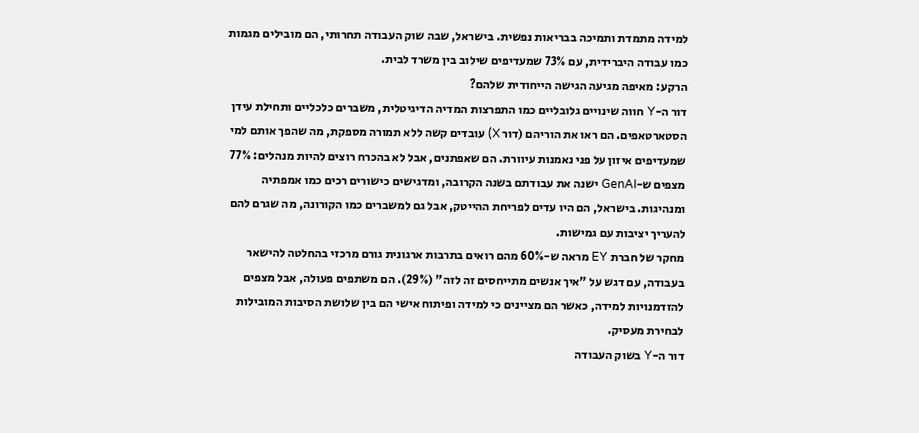למידה מתמדת ותמיכה בבריאות נפשית. בישראל, שבה שוק העבודה תחרותי, הם מובילים מגמות כמו עבודה היברידית, עם 73% שמעדיפים שילוב בין משרד לבית.
הרקע: מאיפה מגיעה הגישה הייחודית שלהם?
דור ה-Y חווה שינויים גלובליים כמו התפרצות המדיה הדיגיטלית, משברים כלכליים ותחילת עידן הסטארטאפים. הם ראו את הוריהם (דור X) עובדים קשה ללא תמורה מספקת, מה שהפך אותם למי שמעדיפים איזון על פני נאמנות עיוורת. הם שאפתנים, אבל לא בהכרח רוצים להיות מנהלים: 77% מצפים ש-GenAI ישנה את עבודתם בשנה הקרובה, ומדגישים כישורים רכים כמו אמפתיה ומנהיגות. בישראל, הם היו עדים לפריחת ההייטק, אבל גם למשברים כמו הקורונה, מה שגרם להם להעריך יציבות עם גמישות.
מחקר של חברת EY מראה ש-60% מהם רואים בתרבות ארגונית גורם מרכזי בהחלטה להישאר בעבודה, עם דגש על "איך אנשים מתייחסים זה לזה" (29%). הם משתפים פעולה, אבל מצפים להזדמנויות למידה, כאשר הם מציינים כי למידה ופיתוח אישי הם בין שלושת הסיבות המובילות לבחירת מעסיק.
דור ה-Y בשוק העבודה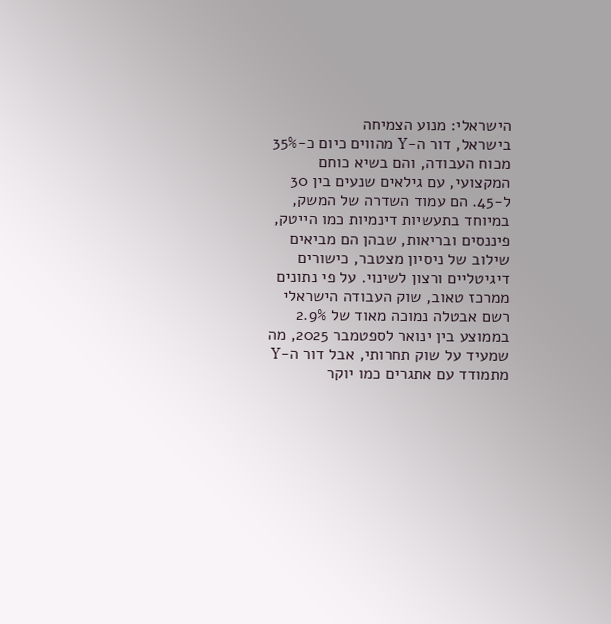הישראלי: מנוע הצמיחה
בישראל, דור ה-Y מהווים כיום כ-35% מכוח העבודה, והם בשיא כוחם המקצועי, עם גילאים שנעים בין 30 ל-45. הם עמוד השדרה של המשק, במיוחד בתעשיות דינמיות כמו הייטק, פיננסים ובריאות, שבהן הם מביאים שילוב של ניסיון מצטבר, כישורים דיגיטליים ורצון לשינוי. על פי נתונים ממרכז טאוב, שוק העבודה הישראלי רשם אבטלה נמוכה מאוד של 2.9% בממוצע בין ינואר לספטמבר 2025, מה שמעיד על שוק תחרותי, אבל דור ה-Y מתמודד עם אתגרים כמו יוקר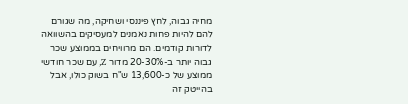מחיה גבוה, לחץ פיננסי ושחיקה, מה שגורם להם להיות פחות נאמנים למעסיקים בהשוואה לדורות קודמים. הם מרוויחים בממוצע שכר גבוה יותר ב-20-30% מדור Z, עם שכר חודשי ממוצע של כ-13,600 ש"ח בשוק כולו, אבל בהייטק זה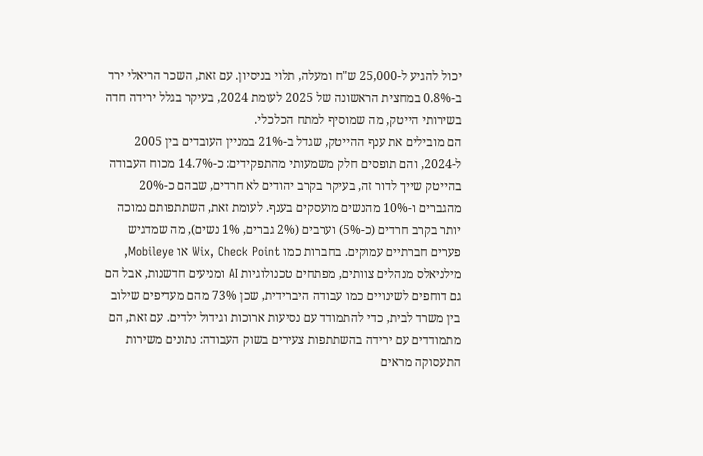יכול להגיע ל-25,000 ש"ח ומעלה, תלוי בניסיון. עם זאת, השכר הריאלי ירד ב-0.8% במחצית הראשונה של 2025 לעומת 2024, בעיקר בגלל ירידה חדה בשירותי הייטק, מה שמוסיף למתח הכלכלי.
הם מובילים את ענף ההייטק, שגדל ב-21% במניין העובדים בין 2005 ל-2024, והם תופסים חלק משמעותי מהתפקידים: כ-14.7% מכוח העבודה בהייטק שייך לדור זה, בעיקר בקרב יהודים לא חרדים, שבהם כ-20% מהגברים ו-10% מהנשים מועסקים בענף. לעומת זאת, השתתפותם נמוכה יותר בקרב חרדים (כ-5%) וערבים (2% גברים, 1% נשים), מה שמדגיש פערים חברתיים עמוקים. בחברות כמו Wix, Check Point או Mobileye, מילניאלס מנהלים צוותים, מפתחים טכנולוגיות AI ומניעים חדשנות, אבל הם גם דוחפים לשינויים כמו עבודה היברידית, שכן 73% מהם מעדיפים שילוב בין משרד לבית, כדי להתמודד עם נסיעות ארוכות וגידול ילדים. עם זאת, הם מתמודדים עם ירידה בהשתתפות צעירים בשוק העבודה: נתונים משירות התעסוקה מראים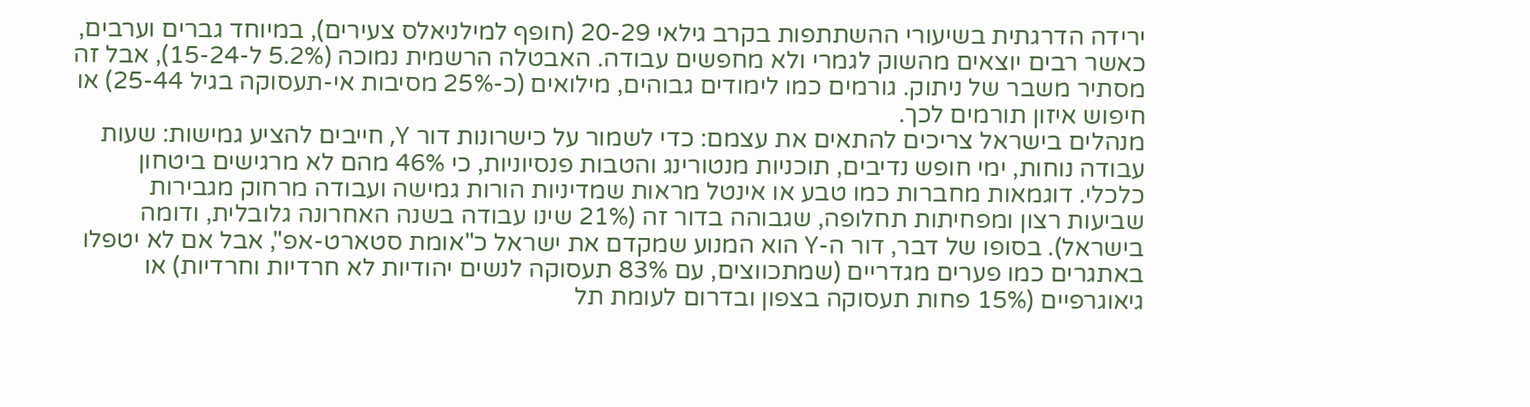ירידה הדרגתית בשיעורי ההשתתפות בקרב גילאי 20-29 (חופף למילניאלס צעירים), במיוחד גברים וערבים, כאשר רבים יוצאים מהשוק לגמרי ולא מחפשים עבודה. האבטלה הרשמית נמוכה (5.2% ל-15-24), אבל זה מסתיר משבר של ניתוק. גורמים כמו לימודים גבוהים, מילואים (כ-25% מסיבות אי-תעסוקה בגיל 25-44) או חיפוש איזון תורמים לכך.
מנהלים בישראל צריכים להתאים את עצמם: כדי לשמור על כישרונות דור Y, חייבים להציע גמישות: שעות עבודה נוחות, ימי חופש נדיבים, תוכניות מנטורינג והטבות פנסיוניות, כי 46% מהם לא מרגישים ביטחון כלכלי. דוגמאות מחברות כמו טבע או אינטל מראות שמדיניות הורות גמישה ועבודה מרחוק מגבירות שביעות רצון ומפחיתות תחלופה, שגבוהה בדור זה (21% שינו עבודה בשנה האחרונה גלובלית, ודומה בישראל). בסופו של דבר, דור ה-Y הוא המנוע שמקדם את ישראל כ"אומת סטארט-אפ", אבל אם לא יטפלו באתגרים כמו פערים מגדריים (שמתכווצים, עם 83% תעסוקה לנשים יהודיות לא חרדיות וחרדיות) או גיאוגרפיים (15% פחות תעסוקה בצפון ובדרום לעומת תל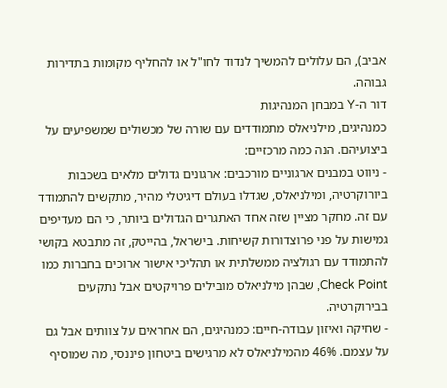אביב), הם עלולים להמשיך לנדוד לחו"ל או להחליף מקומות בתדירות גבוהה.
דור ה-Y במבחן המנהיגות
כמנהיגים, מילניאלס מתמודדים עם שורה של מכשולים שמשפיעים על ביצועיהם. הנה כמה מרכזיים:
- ניווט במבנים ארגוניים מורכבים: ארגונים גדולים מלאים בשכבות ביורוקרטיה, ומילניאלס, שגדלו בעולם דיגיטלי מהיר, מתקשים להתמודד עם זה. מחקר מציין שזה אחד האתגרים הגדולים ביותר, כי הם מעדיפים גמישות על פני פרוצדורות קשיחות. בישראל, בהייטק, זה מתבטא בקושי להתמודד עם רגולציה ממשלתית או תהליכי אישור ארוכים בחברות כמו Check Point, שבהן מילניאלס מובילים פרויקטים אבל נתקעים בבירוקרטיה.
- שחיקה ואיזון עבודה-חיים: כמנהיגים, הם אחראים על צוותים אבל גם על עצמם. 46% מהמילניאלס לא מרגישים ביטחון פיננסי, מה שמוסיף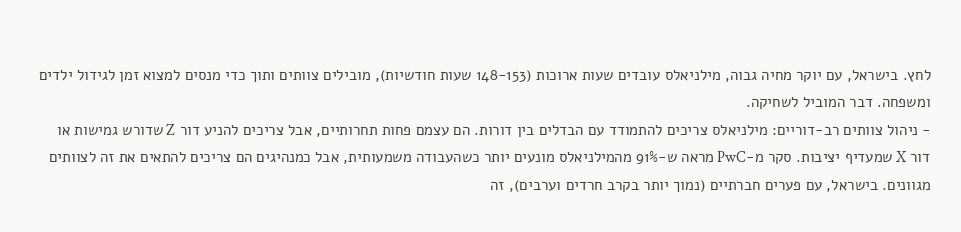לחץ. בישראל, עם יוקר מחיה גבוה, מילניאלס עובדים שעות ארוכות (148-153 שעות חודשיות), מובילים צוותים ותוך כדי מנסים למצוא זמן לגידול ילדים ומשפחה. דבר המוביל לשחיקה.
- ניהול צוותים רב-דוריים: מילניאלס צריכים להתמודד עם הבדלים בין דורות. הם עצמם פחות תחרותיים, אבל צריכים להניע דור Z שדורש גמישות או דור X שמעדיף יציבות. סקר מ-PwC מראה ש-91% מהמילניאלס מונעים יותר כשהעבודה משמעותית, אבל כמנהיגים הם צריכים להתאים את זה לצוותים מגוונים. בישראל, עם פערים חברתיים (נמוך יותר בקרב חרדים וערבים), זה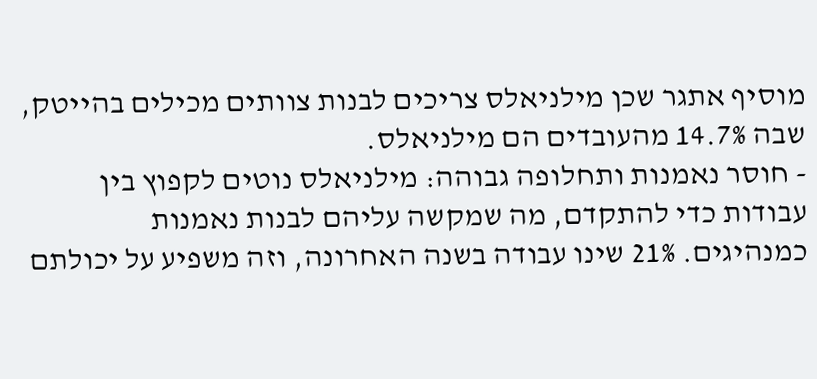מוסיף אתגר שכן מילניאלס צריכים לבנות צוותים מכילים בהייטק, שבה 14.7% מהעובדים הם מילניאלס.
- חוסר נאמנות ותחלופה גבוהה: מילניאלס נוטים לקפוץ בין עבודות כדי להתקדם, מה שמקשה עליהם לבנות נאמנות כמנהיגים. 21% שינו עבודה בשנה האחרונה, וזה משפיע על יכולתם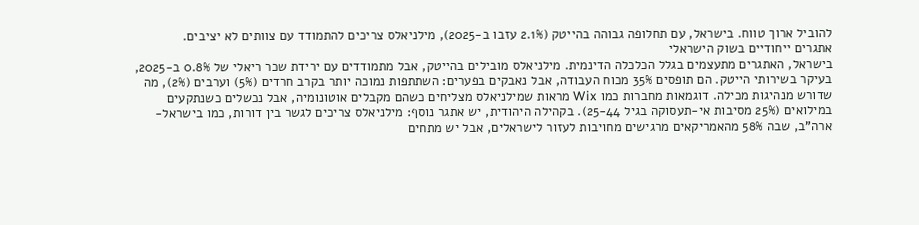להוביל ארוך טווח. בישראל, עם תחלופה גבוהה בהייטק (2.1% עזבו ב-2025), מילניאלס צריכים להתמודד עם צוותים לא יציבים.
אתגרים ייחודיים בשוק הישראלי
בישראל, האתגרים מתעצמים בגלל הכלכלה הדינמית. מילניאלס מובילים בהייטק, אבל מתמודדים עם ירידת שכר ריאלי של 0.8% ב-2025, בעיקר בשירותי הייטק. הם תופסים 35% מכוח העבודה, אבל נאבקים בפערים: השתתפות נמוכה יותר בקרב חרדים (5%) וערבים (2%), מה שדורש מנהיגות מכילה. דוגמאות מחברות כמו Wix מראות שמילניאלס מצליחים כשהם מקבלים אוטונומיה, אבל נכשלים כשנתקעים במילואים (25% מסיבות אי-תעסוקה בגיל 25-44). בקהילה היהודית, יש אתגר נוסף: מילניאלס צריכים לגשר בין דורות, כמו בישראל-ארה"ב, שבה 58% מהאמריקאים מרגישים מחויבות לעזור לישראלים, אבל יש מתחים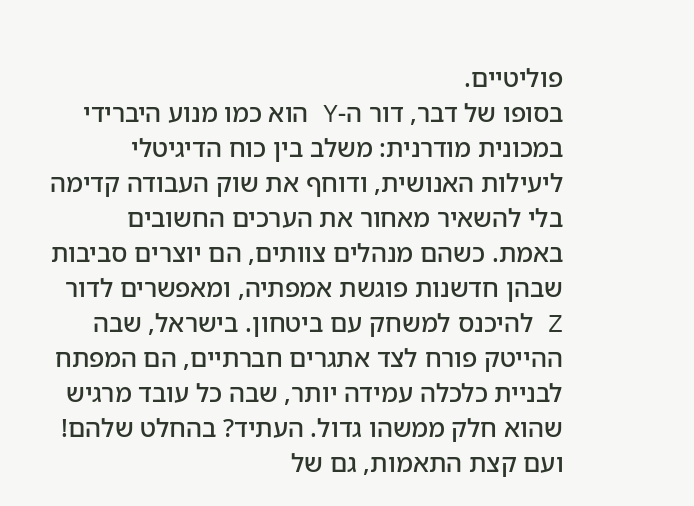פוליטיים.
בסופו של דבר, דור ה-Y הוא כמו מנוע היברידי במכונית מודרנית: משלב בין כוח הדיגיטלי ליעילות האנושית, ודוחף את שוק העבודה קדימה בלי להשאיר מאחור את הערכים החשובים באמת. כשהם מנהלים צוותים, הם יוצרים סביבות שבהן חדשנות פוגשת אמפתיה, ומאפשרים לדור Z להיכנס למשחק עם ביטחון. בישראל, שבה ההייטק פורח לצד אתגרים חברתיים, הם המפתח לבניית כלכלה עמידה יותר, שבה כל עובד מרגיש שהוא חלק ממשהו גדול. העתיד? בהחלט שלהם! ועם קצת התאמות, גם של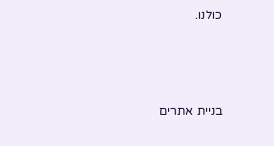כולנו.



בניית אתרים